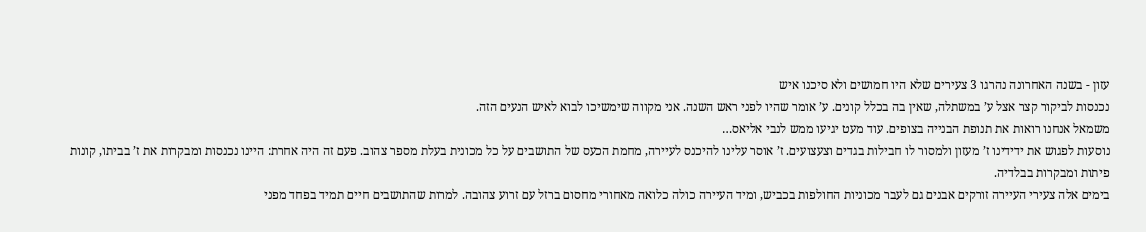עזון - בשנה האחרונה נהרגו 3 צעירים שלא היו חמושים ולא סיכנו איש
נכנסות לביקור קצר אצל ע’ במשתלה, שאין בה בכלל קונים. ע’ אומר שהיו לפני ראש השנה. אני מקווה שימשיכו לבוא לאיש הנעים הזה.
משמאל אנחנו רואות את תנופת הבנייה בצופים. עוד מעט יגיעו ממש לנבי אליאס…
נוסעות לפגוש את ידידינו ז’ מעזון ולמסור לו חבילות בגדים וצעצועים. ז’ אוסר עלינו להיכנס לעיירה, מחמת הכעס של התושבים על כל מכונית בעלת מספר צהוב. פעם זה היה אחרת: היינו נכנסות ומבקרות את ז’ בביתו, קונות פיתות ומבקרות בבלדיה.
בימים אלה צעירי העיירה זורקים אבנים גם לעבר מכוניות החולפות בכביש, ומיד העיירה כולה כלואה מאחורי מחסום ברזל עם זרוע צהובה. למרות שהתושבים חיים תמיד בפחד מפני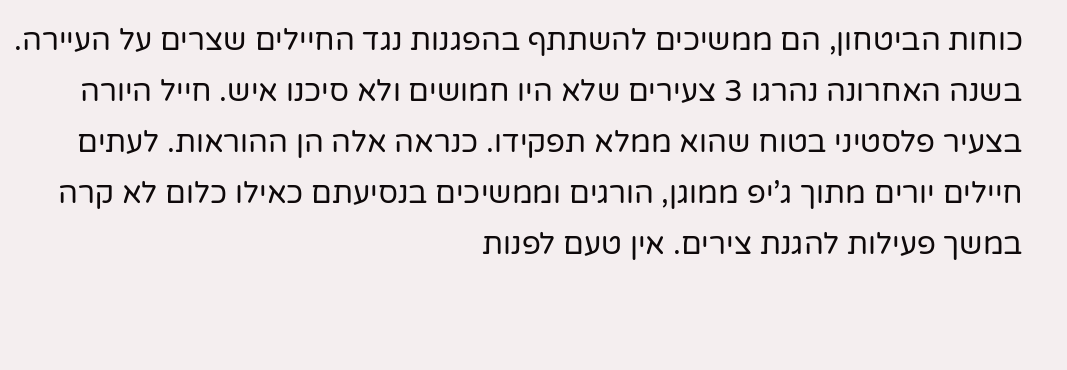כוחות הביטחון, הם ממשיכים להשתתף בהפגנות נגד החיילים שצרים על העיירה.
בשנה האחרונה נהרגו 3 צעירים שלא היו חמושים ולא סיכנו איש. חייל היורה בצעיר פלסטיני בטוח שהוא ממלא תפקידו. כנראה אלה הן ההוראות. לעתים חיילים יורים מתוך ג’יפ ממוגן, הורגים וממשיכים בנסיעתם כאילו כלום לא קרה במשך פעילות להגנת צירים. אין טעם לפנות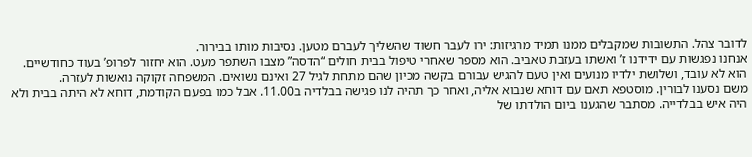לדובר צהל. התשובות שמקבלים ממנו תמיד מרגיזות: ירו לעבר חשוד שהשליך לעברם מטען. נסיבות מותו בבירור.
אנחנו נפגשות עם ידידנו ז’ ואשתו בעזבת טאביב. הוא מספר שאחרי טיפול בבית חולים “הדסה” מצבו השתפר מעט. הוא יחזור לפרופ’ בעוד כחודשיים. הוא לא עובד, ושלושת ילדיו מנועים ואין טעם להגיש עבורם בקשה מכיון שהם מתחת לגיל 27 ואינם נשואים. המשפחה זקוקה נואשות לעזרה.
משם נסענו לבורין. מוסטפא תאם עם דוחא שנבוא אליה, ואחר כך תהיה לנו פגישה בבלדיה ב11.00. אבל כמו בפעם הקודמת, דוחא לא היתה בבית ולא היה איש בבלדייה. מסתבר שהגענו ביום הולדתו של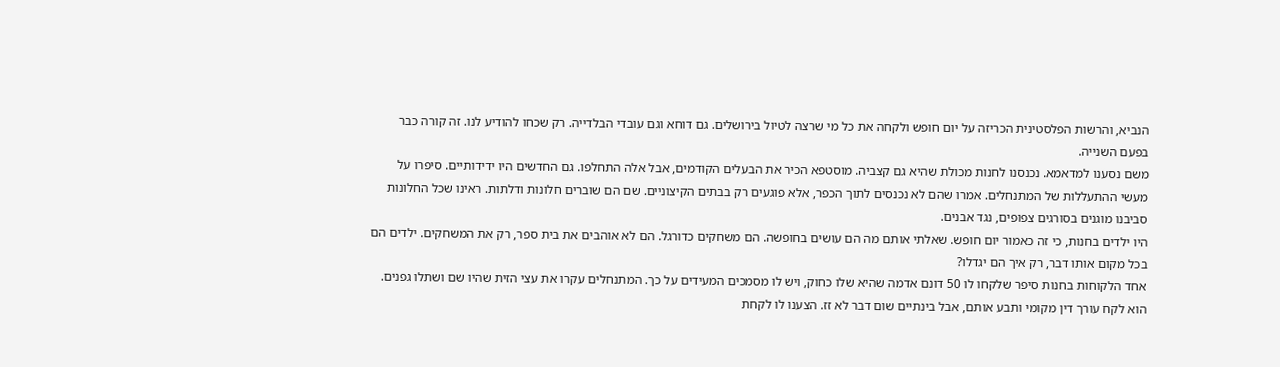הנביא, והרשות הפלסטינית הכריזה על יום חופש ולקחה את כל מי שרצה לטיול בירושלים. גם דוחא וגם עובדי הבלדייה. רק שכחו להודיע לנו. זה קורה כבר בפעם השנייה.
משם נסענו למדאמא. נכנסנו לחנות מכולת שהיא גם קצביה. מוסטפא הכיר את הבעלים הקודמים, אבל אלה התחלפו. גם החדשים היו ידידותיים. סיפרו על מעשי ההתעללות של המתנחלים. אמרו שהם לא נכנסים לתוך הכפר, אלא פוגעים רק בבתים הקיצוניים. שם הם שוברים חלונות ודלתות. ראינו שכל החלונות סביבנו מוגנים בסורגים צפופים, נגד אבנים.
היו ילדים בחנות, כי זה כאמור יום חופש. שאלתי אותם מה הם עושים בחופשה. הם משחקים כדורגל. הם לא אוהבים את בית ספר, רק את המשחקים. ילדים הם בכל מקום אותו דבר, רק איך הם יגדלו?
אחד הלקוחות בחנות סיפר שלקחו לו 50 דונם אדמה שהיא שלו כחוק, ויש לו מסמכים המעידים על כך. המתנחלים עקרו את עצי הזית שהיו שם ושתלו גפנים. הוא לקח עורך דין מקומי ותבע אותם, אבל בינתיים שום דבר לא זז. הצענו לו לקחת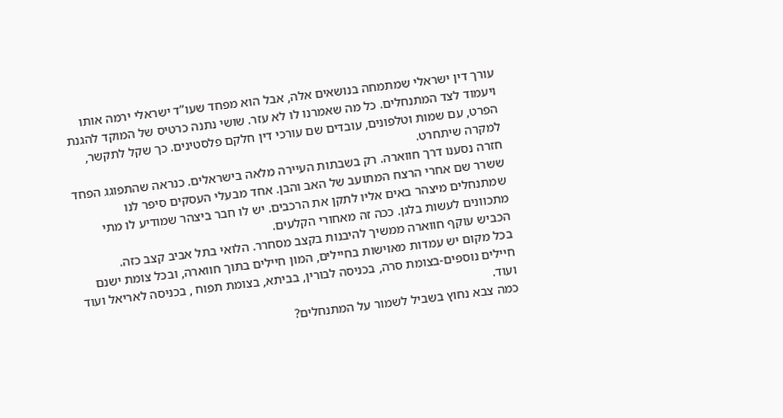עורך דין ישראלי שמתמחה בנושאים אלה, אבל הוא מפחד שעו”ד ישראלי ירמה אותו ויעמוד לצד המתנחלים. כל מה שאמרנו לו לא עזר. שושי נתנה כרטיס של המוקד להגנת הפרט, עם שמות וטלפונים, עובדים שם עורכי דין חלקם פלסטינים. כך שקל לתקשר, למקרה שיתחרט.
חזרה נסענו דרך חווארה. רק בשבתות העיירה מלאה בישראלים. כנראה שהתפוגג הפחד ששרר שם אחרי הרצח המתועב של האב והבן. אחד מבעלי העסקים סיפר לנו שמתנחלים מיצהר באים אליו לתקן את הרכבים. יש לו חבר ביצהר שמודיע לו מתי מתכוונים לעשות בלגן. ככה זה מאחורי הקלעים.
הכביש עוקף חווארה ממשיך להיבנות בקצב מסחרר. הלואי בתל אביב קצב כזה.
בכל מקום יש עמדות מאוישות בחיילים, המון חיילים בתוך חווארה, ובכל צומת ישנם חיילים נוספים-בצומת סרה, בכניסה לבורין, בביתא, בצומת תפוח , בכניסה לאריאל ועוד ועוד.
כמה צבא נחוץ בשביל לשמור על המתנחלים?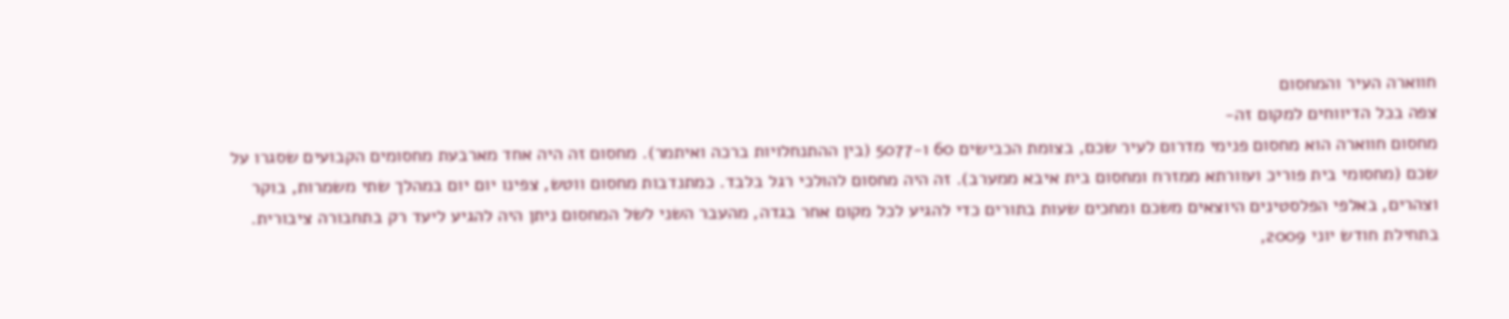חווארה העיר והמחסום
צפה בכל הדיווחים למקום זה-
מחסום חווארה הוא מחסום פנימי מדרום לעיר שכם, בצומת הכבישים 60 ו-5077 (בין ההתנחלויות ברכה ואיתמר). מחסום זה היה אחד מארבעת מחסומים הקבועים שסגרו על שכם (מחסומי בית פוריכ ועוורתא ממזרח ומחסום בית איבא ממערב). זה היה מחסום להולכי רגל בלבד. כמתנדבות מחסום ווטש, צפינו יום יום במהלך שתי משמרות, בוקר וצהרים, באלפי הפלסטינים היוצאים משכם ומחכים שעות בתורים כדי להגיע לכל מקום אחר בגדה, מהעבר השני לשל המחסום ניתן היה להגיע ליעד רק בתחבורה ציבורית.
בתחילת חודש יוני 2009,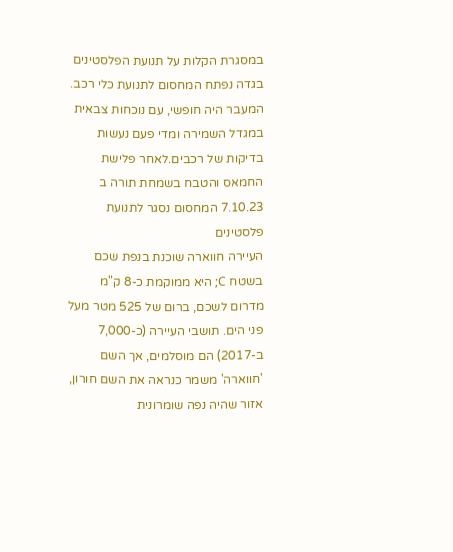במסגרת הקלות על תנועת הפלסטינים בגדה נפתח המחסום לתנועת כלי רכב. המעבר היה חופשי, עם נוכחות צבאית במגדל השמירה ומדי פעם נעשות בדיקות של רכבים.לאחר פלישת החמאס והטבח בשמחת תורה ב 7.10.23 המחסום נסגר לתנועת פלסטינים
העיירה חווארה שוכנת בנפת שכם בשטח C; היא ממוקמת כ-8 ק"מ מדרום לשכם, ברום של 525 מטר מעל פני הים. תושבי העיירה (כ-7,000 ב-2017) הם מוסלמים, אך השם 'חווארה' משמר כנראה את השם חורון, אזור שהיה נפה שומרונית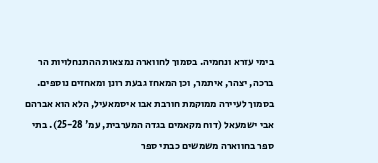בימי עזרא ונחמיה. בסמוך לחווארה נמצאות ההתנחלויות הר ברכה, יצהר, איתמר, וכן המאחז גבעת רונן ומאחזים נוספים. בסמוך לעיירה ממוקמת חורבת אבו איסמאעיל, הלא הוא אברהם אבי ישמעאל (דוח מקאמים בגדה המערבית, עמ' 25-28). בתי ספר בחווארה משמשים כבתי ספר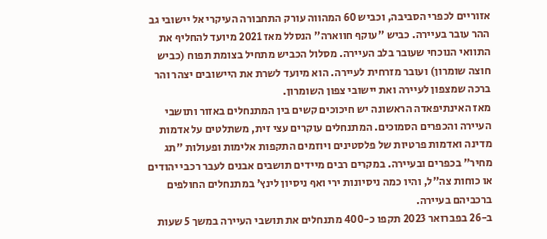אזוריים לכפרי הסביבה, וכביש 60 המהווה עורק התחבורה העיקרי אל יישובי גב ההר עובר בעיירה. כביש "עוקף חווארה" הנסלל מאז 2021 מיועד להחליף את התוואי הנוכחי שעובר בלב העיירה. מסלול הכביש מתחיל בצומת תפוח (כביש חוצה שומרון) ועובר מזרחית לעיירה. הוא מיועד לשרת את היישובים יצהר והר ברכה שמצפון לעיירה ואת יישובי צפון השומרון.
מאז האינתיפאדה הראשונה יש חיכוכים קשים בין המתנחלים באזור ותושבי העיירה והכפרים הסמוכים. המתנחלים עוקרים עצי זית, משתלטים על אדמות מדינה ואדמות פרטיות של פלסטינים ויוזמים התקפות אלימות ופעולות "תג מחיר" בכפרים ובעיירה. במקרים רבים מיידים תושבים אבנים לעבר רכבי יהודים או כוחות צה"ל, והיו כמה ניסיונות ירי ואף ניסיון לינץ' במתנחלים החולפים ברכביהם בעיירה.
ב-26 בפברואר 2023 תקפו כ-400 מתנחלים את תושבי העיירה במשך 5 שעות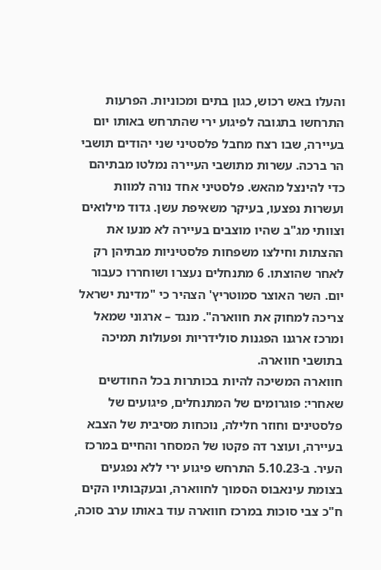והעלו באש רכוש, כגון בתים ומכוניות. הפרעות התרחשו בתגובה לפיגוע ירי שהתרחש באותו יום בעיירה, שבו רצח מחבל פלסטיני שני יהודים תושבי הר ברכה. עשרות מתושבי העיירה נמלטו מבתיהם כדי להינצל מהאש. פלסטיני אחד נורה למוות ועשרות נפצעו, בעיקר משאיפת עשן. גדוד מילואים וצוותי מג"ב שהיו מוצבים בעיירה לא מנעו את ההצתות וחילצו משפחות פלסטיניות מבתיהן רק לאחר שהוצתו. 6 מתנחלים נעצרו ושוחררו כעבור יום. השר האוצר סמוטריץ' הצהיר כי "מדינת ישראל צריכה למחוק את חווארה". מנגד – ארגוני שמאל ומרכז ארגנו הפגנות סולידריות ופעולות תמיכה בתושבי חווארה.
חווארה המשיכה להיות בכותרות בכל החודשים שאחרי: פוגרומים של המתנחלים, פיגועים של פלסטינים וחוזר חלילה, נוכחות מסיבית של הצבא בעיירה, ועוצר דה פקטו של המסחר והחיים במרכז העיר. ב-5.10.23 התרחש פיגוע ירי ללא נפגעים בצומת עינאבוס הסמוך לחווארה, ובעקבותיו הקים ח"כ צבי סוכות במרכז חווארה עוד באותו ערב סוכה,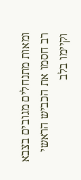ומאות מתנחלים מגובים בצבא רב חסמו את הכביש הראשי וקיימו בלב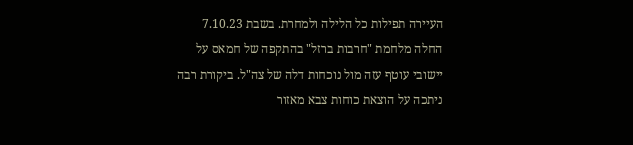העיירה תפילות כל הלילה ולמחרת. בשבת 7.10.23 החלה מלחמת "חרבות ברזל" בהתקפה של חמאס על יישובי עוטף עזה מול נוכחות דלה של צה"ל. ביקורת רבה ניתכה על הוצאת כוחות צבא מאזור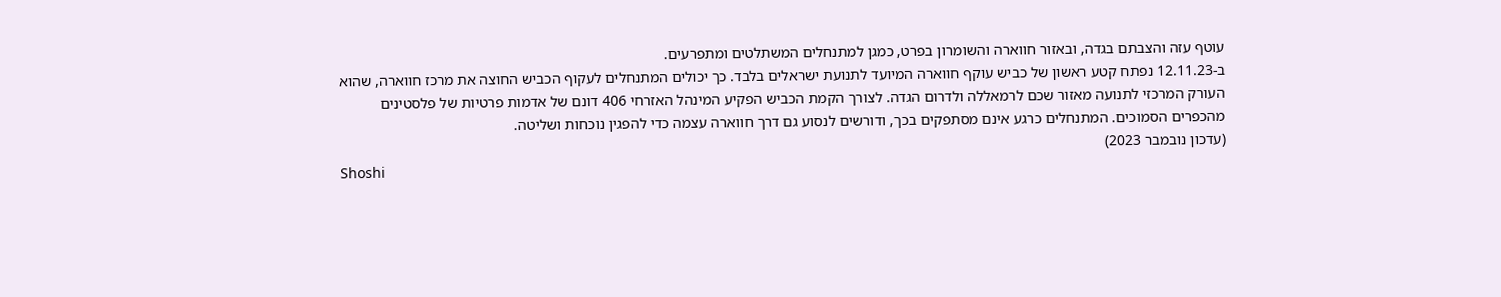עוטף עזה והצבתם בגדה, ובאזור חווארה והשומרון בפרט, כמגן למתנחלים המשתלטים ומתפרעים.
ב-12.11.23 נפתח קטע ראשון של כביש עוקף חווארה המיועד לתנועת ישראלים בלבד. כך יכולים המתנחלים לעקוף הכביש החוצה את מרכז חווארה, שהוא העורק המרכזי לתנועה מאזור שכם לרמאללה ולדרום הגדה. לצורך הקמת הכביש הפקיע המינהל האזרחי 406 דונם של אדמות פרטיות של פלסטינים מהכפרים הסמוכים. המתנחלים כרגע אינם מסתפקים בכך, ודורשים לנסוע גם דרך חווארה עצמה כדי להפגין נוכחות ושליטה.
(עדכון נובמבר 2023)
Shoshi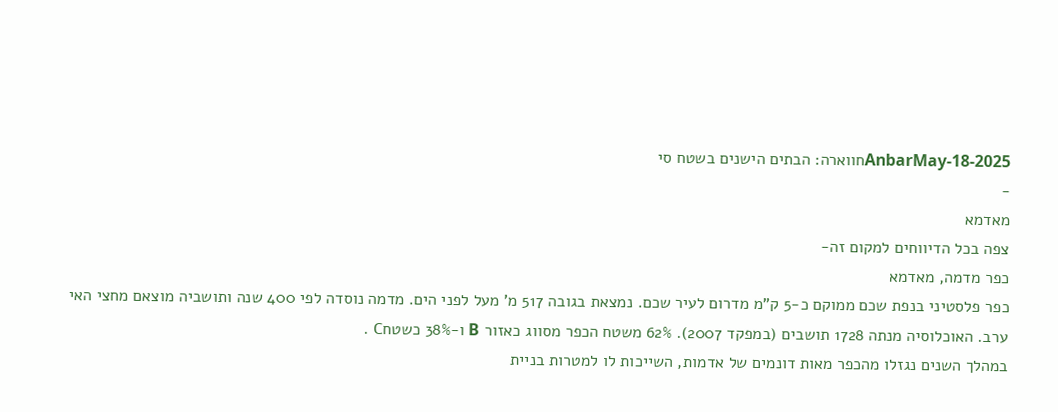AnbarMay-18-2025חווארה: הבתים הישנים בשטח סי
-
מאדמא
צפה בכל הדיווחים למקום זה-
כפר מדמה, מאדמא
כפר פלסטיני בנפת שכם ממוקם כ-5 ק"מ מדרום לעיר שכם. נמצאת בגובה 517 מ' מעל לפני הים. מדמה נוסדה לפי 400 שנה ותושביה מוצאם מחצי האי ערב. האוכלוסיה מנתה 1728 תושבים (במפקד 2007). 62% משטח הכפר מסווג כאזור B ו-38% כשטחC .
במהלך השנים נגזלו מהכפר מאות דונמים של אדמות, השייכות לו למטרות בניית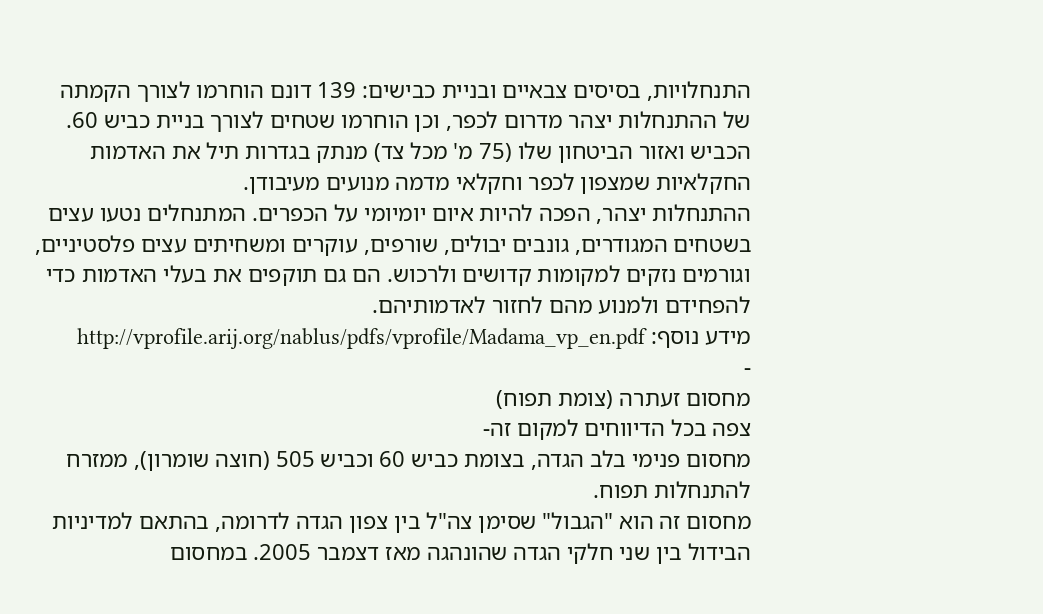התנחלויות, בסיסים צבאיים ובניית כבישים: 139 דונם הוחרמו לצורך הקמתה של ההתנחלות יצהר מדרום לכפר, וכן הוחרמו שטחים לצורך בניית כביש 60. הכביש ואזור הביטחון שלו (75 מ' מכל צד) מנתק בגדרות תיל את האדמות החקלאיות שמצפון לכפר וחקלאי מדמה מנועים מעיבודן.
ההתנחלות יצהר, הפכה להיות איום יומיומי על הכפרים. המתנחלים נטעו עצים בשטחים המגודרים, גונבים יבולים, שורפים, עוקרים ומשחיתים עצים פלסטיניים, וגורמים נזקים למקומות קדושים ולרכוש. הם גם תוקפים את בעלי האדמות כדי להפחידם ולמנוע מהם לחזור לאדמותיהם.
מידע נוסף: http://vprofile.arij.org/nablus/pdfs/vprofile/Madama_vp_en.pdf
-
מחסום זעתרה (צומת תפוח)
צפה בכל הדיווחים למקום זה-
מחסום פנימי בלב הגדה, בצומת כביש 60 וכביש 505 (חוצה שומרון), ממזרח להתנחלות תפוח.
מחסום זה הוא "הגבול" שסימן צה"ל בין צפון הגדה לדרומה, בהתאם למדיניות הבידול בין שני חלקי הגדה שהונהגה מאז דצמבר 2005. במחסום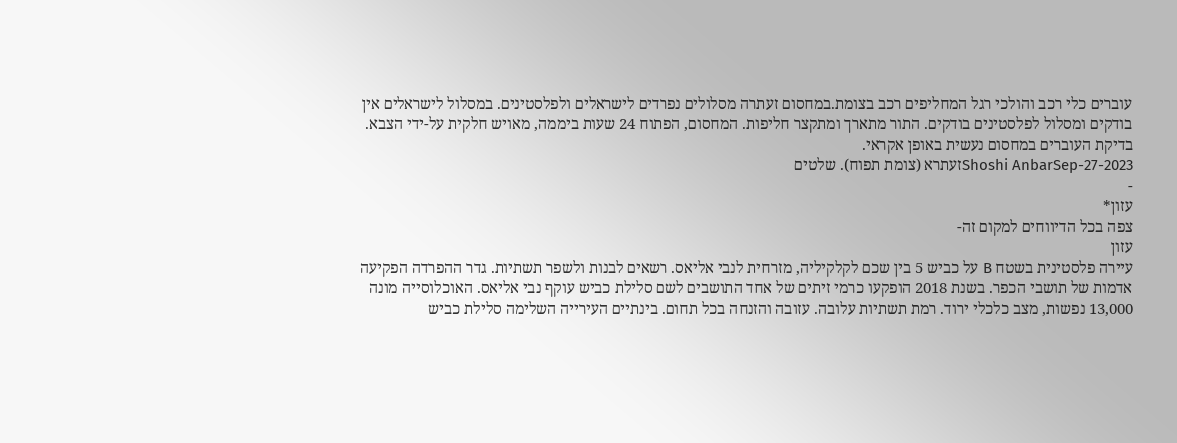עוברים כלי רכב והולכי רגל המחליפים רכב בצומת.במחסום זעתרה מסלולים נפרדים לישראלים ולפלסטינים. במסלול לישראלים אין בודקים ומסלול לפלסטינים בודקים. התור מתארך ומתקצר חליפות. המחסום, הפתוח 24 שעות ביממה, מאויש חלקית על-ידי הצבא. בדיקת העוברים במחסום נעשית באופן אקראי.
Shoshi AnbarSep-27-2023זעתרא (צומת תפוח). שלטים
-
עזון*
צפה בכל הדיווחים למקום זה-
עזון
עיירה פלסטינית בשטח B על כביש 5 בין שכם לקלקיליה, מזרחית לנבי אליאס. רשאים לבנות ולשפר תשתיות. גדר ההפרדה הפקיעה אדמות של תושבי הכפר. בשנת 2018 הופקעו כרמי זיתים של אחד התושבים לשם סלילת כביש עוקף נבי אליאס. האוכלוסייה מונה 13,000 נפשות, מצב כלכלי ירוד. רמת תשתיות עלובה. עזובה והזנחה בכל תחום. בינתיים העירייה השלימה סלילת כביש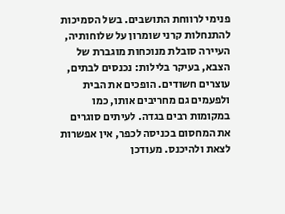פנימי לרווחת התושבים. בשל הסמיכות להתנחלות קרני שומרון על שלוחותיה, העיירה סובלת מנוכחות מוגברת של הצבא, בעיקר בלילות: נכנסים לבתים, עוצרים חשודים. הופכים את הבית ולפעמים גם מחריבים אותו, כמו במקומות רבים בגדה. לעיתים סוגרים את המחסום בכניסה לכפר, אין אפשרות לצאת ולהיכנס. מעודכן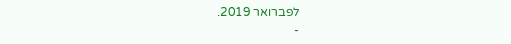לפברואר 2019.
-